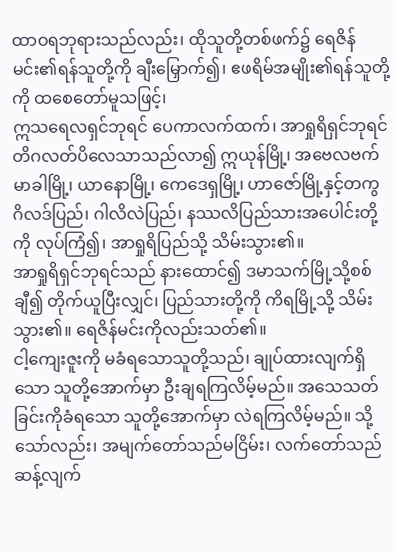ထာဝရဘုရားသည်လည်း၊ ထိုသူတို့တစ်ဖက်၌ ရေဇိန်မင်း၏ရန်သူတို့ကို ချီးမြှောက်၍၊ ဧဖရိမ်အမျိုး၏ရန်သူတို့ကို ထစေတော်မူသဖြင့်၊
ဣသရေလရှင်ဘုရင် ပေကာလက်ထက်၊ အာရှုရိရှင်ဘုရင် တိဂလတ်ပိလေသာသည်လာ၍ ဣယုန်မြို့၊ အဗေလဗက်မာခါမြို့၊ ယာနောမြို့၊ ကေဒေရှမြို့၊ ဟာဇော်မြို့နှင့်တကွ ဂိလဒ်ပြည်၊ ဂါလိလဲပြည်၊ နဿလိပြည်သားအပေါင်းတို့ကို လုပ်ကြံ၍၊ အာရှုရိပြည်သို့ သိမ်းသွား၏။
အာရှုရိရှင်ဘုရင်သည် နားထောင်၍ ဒမာသက်မြို့သို့စစ်ချီ၍ တိုက်ယူပြီးလျှင်၊ ပြည်သားတို့ကို ကိရမြို့သို့ သိမ်းသွား၏။ ရေဇိန်မင်းကိုလည်းသတ်၏။
ငါ့ကျေးဇူးကို မခံရသောသူတို့သည်၊ ချုပ်ထားလျက်ရှိသော သူတို့အောက်မှာ ဦးချရကြလိမ့်မည်။ အသေသတ်ခြင်းကိုခံရသော သူတို့အောက်မှာ လဲရကြလိမ့်မည်။ သို့သော်လည်း၊ အမျက်တော်သည်မငြိမ်း၊ လက်တော်သည် ဆန့်လျက်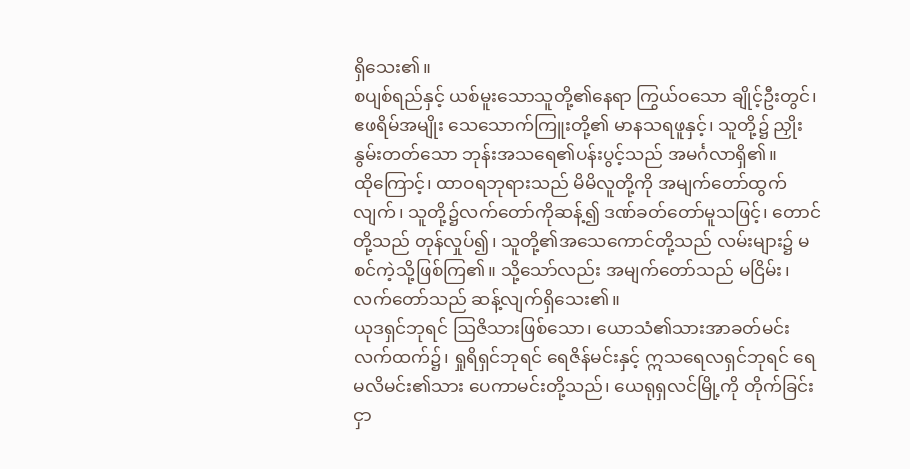ရှိသေး၏။
စပျစ်ရည်နှင့် ယစ်မူးသောသူတို့၏နေရာ ကြွယ်ဝသော ချိုင့်ဦးတွင်၊ ဧဖရိမ်အမျိုး သေသောက်ကြူးတို့၏ မာနသရဖူနှင့်၊ သူတို့၌ ညှိုးနွမ်းတတ်သော ဘုန်းအသရေ၏ပန်းပွင့်သည် အမင်္ဂလာရှိ၏။
ထိုကြောင့်၊ ထာဝရဘုရားသည် မိမိလူတို့ကို အမျက်တော်ထွက်လျက်၊ သူတို့၌လက်တော်ကိုဆန့်၍ ဒဏ်ခတ်တော်မူသဖြင့်၊ တောင်တို့သည် တုန်လှုပ်၍၊ သူတို့၏အသေကောင်တို့သည် လမ်းများ၌ မစင်ကဲ့သို့ဖြစ်ကြ၏။ သို့သော်လည်း အမျက်တော်သည် မငြိမ်း၊ လက်တော်သည် ဆန့်လျက်ရှိသေး၏။
ယုဒရှင်ဘုရင် ဩဇိသားဖြစ်သော၊ ယောသံ၏သားအာခတ်မင်းလက်ထက်၌၊ ရှုရိရှင်ဘုရင် ရေဇိန်မင်းနှင့် ဣသရေလရှင်ဘုရင် ရေမလိမင်း၏သား ပေကာမင်းတို့သည်၊ ယေရုရှလင်မြို့ကို တိုက်ခြင်းငှာ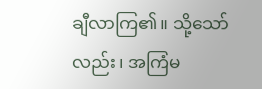ချီလာကြ၏။ သို့သော်လည်း၊ အကြံမ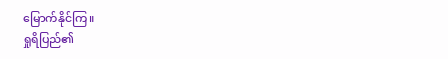မြောက်နိုင်ကြ။
ရှုရိပြည်၏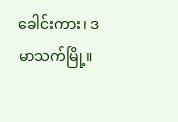ခေါင်းကား၊ ဒမာသက်မြို့။